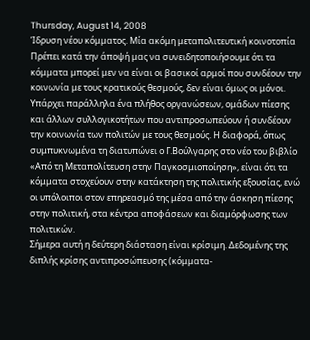Thursday, August 14, 2008
Ίδρυση νέου κόμματος. Mία ακόμη μεταπολιτευτική κοινοτοπία
Πρέπει κατά την άποψή μας να συνειδητοποιήσουμε ότι τα κόμματα μπορεί μεν να είναι οι βασικοί αρμοί που συνδέουν την κοινωνία με τους κρατικούς θεσμούς, δεν είναι όμως οι μόνοι. Υπάρχει παράλληλα ένα πλήθος οργανώσεων, ομάδων πίεσης και άλλων συλλογικοτήτων που αντιπροσωπεύουν ή συνδέουν την κοινωνία των πολιτών με τους θεσμούς. Η διαφορά, όπως συμπυκνωμένα τη διατυπώνει ο Γ.Βούλγαρης στο νέο του βιβλίο «Από τη Μεταπολίτευση στην Παγκοσμιοποίηση», είναι ότι τα κόμματα στοχεύουν στην κατάκτηση της πολιτικής εξουσίας, ενώ οι υπόλοιποι στον επηρεασμό της μέσα από την άσκηση πίεσης στην πολιτική, στα κέντρα αποφάσεων και διαμόρφωσης των πολιτικών.
Σήμερα αυτή η δεύτερη διάσταση είναι κρίσιμη. Δεδομένης της διπλής κρίσης αντιπροσώπευσης (κόμματα-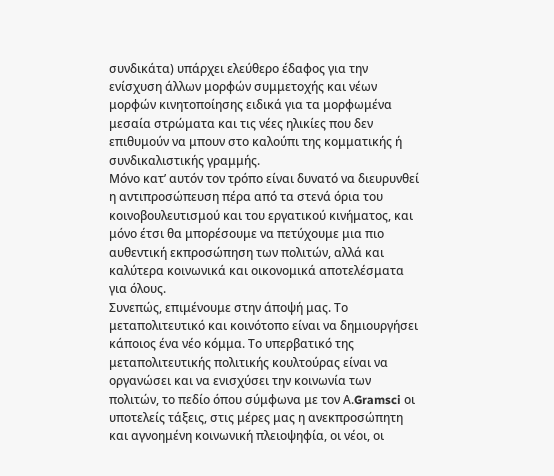συνδικάτα) υπάρχει ελεύθερο έδαφος για την ενίσχυση άλλων μορφών συμμετοχής και νέων μορφών κινητοποίησης ειδικά για τα μορφωμένα μεσαία στρώματα και τις νέες ηλικίες που δεν επιθυμούν να μπουν στο καλούπι της κομματικής ή συνδικαλιστικής γραμμής.
Μόνο κατ’ αυτόν τον τρόπο είναι δυνατό να διευρυνθεί η αντιπροσώπευση πέρα από τα στενά όρια του κοινοβουλευτισμού και του εργατικού κινήματος, και μόνο έτσι θα μπορέσουμε να πετύχουμε μια πιο αυθεντική εκπροσώπηση των πολιτών, αλλά και καλύτερα κοινωνικά και οικονομικά αποτελέσματα για όλους.
Συνεπώς, επιμένουμε στην άποψή μας. Το μεταπολιτευτικό και κοινότοπο είναι να δημιουργήσει κάποιος ένα νέο κόμμα. Το υπερβατικό της μεταπολιτευτικής πολιτικής κουλτούρας είναι να οργανώσει και να ενισχύσει την κοινωνία των πολιτών, το πεδίο όπου σύμφωνα με τον Α.Gramsci οι υποτελείς τάξεις, στις μέρες μας η ανεκπροσώπητη και αγνοημένη κοινωνική πλειοψηφία, οι νέοι, οι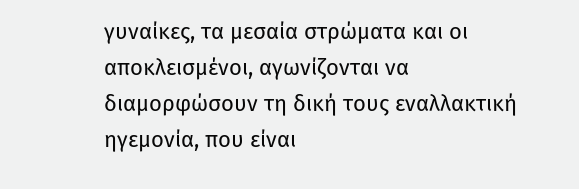γυναίκες, τα μεσαία στρώματα και οι αποκλεισμένοι, αγωνίζονται να διαμορφώσουν τη δική τους εναλλακτική ηγεμονία, που είναι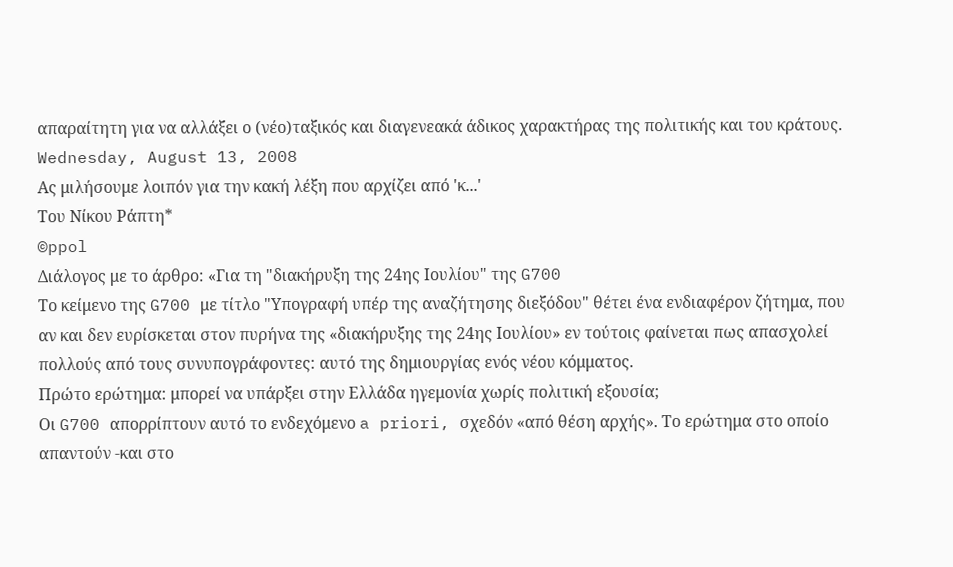απαραίτητη για να αλλάξει ο (νέο)ταξικός και διαγενεακά άδικος χαρακτήρας της πολιτικής και του κράτους.
Wednesday, August 13, 2008
Ας μιλήσουμε λοιπόν για την κακή λέξη που αρχίζει από 'κ...'
Του Νίκου Ράπτη*
©ppol
Διάλογος με το άρθρο: «Για τη "διακήρυξη της 24ης Ιουλίου" της G700
Το κείμενο της G700 με τίτλο "Υπογραφή υπέρ της αναζήτησης διεξόδου" θέτει ένα ενδιαφέρον ζήτημα, που αν και δεν ευρίσκεται στον πυρήνα της «διακήρυξης της 24ης Ιουλίου» εν τούτοις φαίνεται πως απασχολεί πολλούς από τους συνυπογράφοντες: αυτό της δημιουργίας ενός νέου κόμματος.
Πρώτο ερώτημα: μπορεί να υπάρξει στην Ελλάδα ηγεμονία χωρίς πολιτική εξουσία;
Οι G700 απορρίπτουν αυτό το ενδεχόμενο a priori, σχεδόν «από θέση αρχής». Το ερώτημα στο οποίο απαντούν -και στο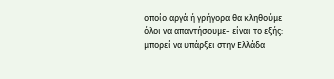οποίο αργά ή γρήγορα θα κληθούμε όλοι να απαντήσουμε- είναι το εξής: μπορεί να υπάρξει στην Ελλάδα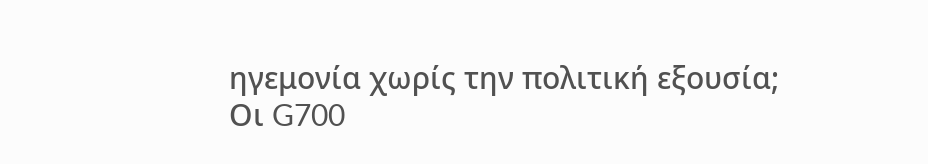ηγεμονία χωρίς την πολιτική εξουσία;
Οι G700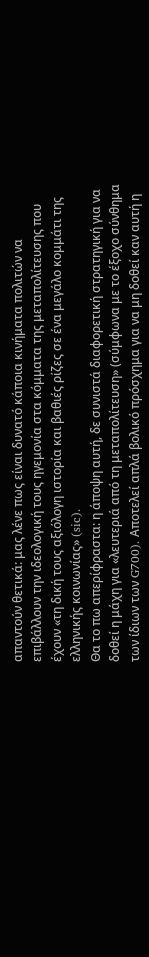απαντούν θετικά: μας λένε πως είναι δυνατό κάποια κινήματα πολιτών να επιβάλλουν την ιδεολογική τους ηγεμονία στα κόμματα της μεταπολίτευσης που έχουν «τη δική τους αξιόλογη ιστορία και βαθιές ρίζες σε ένα μεγάλο κομμάτι της ελληνικής κοινωνίας» (sic).
Θα το πω απερίφραστα: η άποψη αυτή, δε συνιστά διαφορετική στρατηγική για να δοθεί η μάχη για «λευτεριά από τη μεταπολίτευση» (σύμφωνα με το έξοχο σύνθημα των ίδιων των G700). Αποτελεί απλά βολικό πρόσχημα για να μη δοθεί καν αυτή η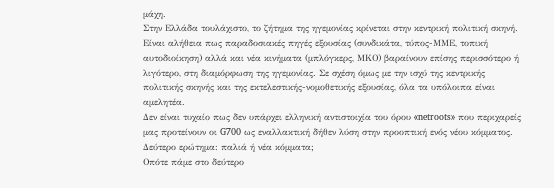μάχη.
Στην Ελλάδα τουλάχιστο, το ζήτημα της ηγεμονίας κρίνεται στην κεντρική πολιτική σκηνή. Είναι αλήθεια πως παραδοσιακές πηγές εξουσίας (συνδικάτα, τύπος-ΜΜΕ, τοπική αυτοδιοίκηση) αλλά και νέα κινήματα (μπλόγκερς, ΜΚΟ) βαραίνουν επίσης περισσότερο ή λιγότερο, στη διαμόρφωση της ηγεμονίας. Σε σχέση όμως με την ισχύ της κεντρικής πολιτικής σκηνής και της εκτελεστικής-νομοθετικής εξουσίας, όλα τα υπόλοιπα είναι αμελητέα.
Δεν είναι τυχαίο πως δεν υπάρχει ελληνική αντιστοιχία του όρου «netroots» που περιχαρείς μας προτείνουν οι G700 ως εναλλακτική δήθεν λύση στην προοπτική ενός νέου κόμματος.
Δεύτερο ερώτημα: παλιά ή νέα κόμματα;
Οπότε πάμε στο δεύτερο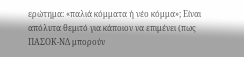ερώτημα: «παλιά κόμματα ή νέο κόμμα»; Είναι απόλυτα θεμιτό για κάποιον να επιμένει (πως ΠΑΣΟΚ-ΝΔ μπορούν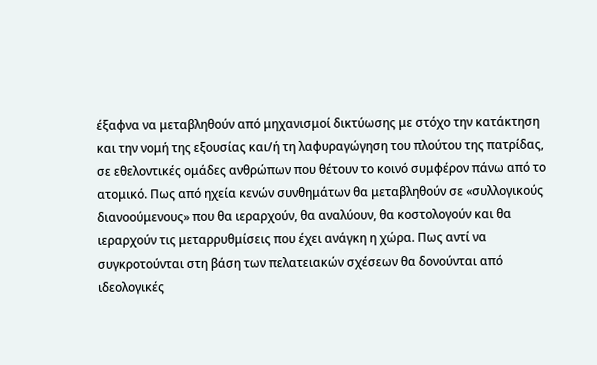έξαφνα να μεταβληθούν από μηχανισμοί δικτύωσης με στόχο την κατάκτηση και την νομή της εξουσίας και/ή τη λαφυραγώγηση του πλούτου της πατρίδας, σε εθελοντικές ομάδες ανθρώπων που θέτουν το κοινό συμφέρον πάνω από το ατομικό. Πως από ηχεία κενών συνθημάτων θα μεταβληθούν σε «συλλογικούς διανοούμενους» που θα ιεραρχούν, θα αναλύουν, θα κοστολογούν και θα ιεραρχούν τις μεταρρυθμίσεις που έχει ανάγκη η χώρα. Πως αντί να συγκροτούνται στη βάση των πελατειακών σχέσεων θα δονούνται από ιδεολογικές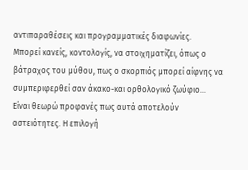αντιπαραθέσεις και προγραμματικές διαφωνίες.
Μπορεί κανείς, κοντολογίς, να στοιχηματίζει, όπως ο βάτραχος του μύθου, πως ο σκορπιός μπορεί αίφνης να συμπεριφερθεί σαν άκακο-και ορθολογικό ζωύφιο...
Είναι θεωρώ προφανές πως αυτά αποτελούν αστειότητες. Η επιλογή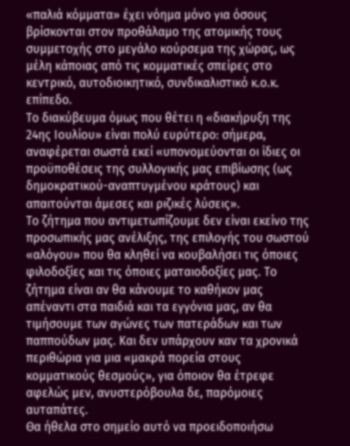«παλιά κόμματα» έχει νόημα μόνο για όσους βρίσκονται στον προθάλαμο της ατομικής τους συμμετοχής στο μεγάλο κούρσεμα της χώρας, ως μέλη κάποιας από τις κομματικές σπείρες στο κεντρικό, αυτοδιοικητικό, συνδικαλιστικό κ.ο.κ. επίπεδο.
Το διακύβευμα όμως που θέτει η «διακήρυξη της 24ης Ιουλίου» είναι πολύ ευρύτερο: σήμερα, αναφέρεται σωστά εκεί «υπονομεύονται οι ίδιες οι προϋποθέσεις της συλλογικής μας επιβίωσης (ως δημοκρατικού-αναπτυγμένου κράτους) και απαιτούνται άμεσες και ριζικές λύσεις».
Το ζήτημα που αντιμετωπίζουμε δεν είναι εκείνο της προσωπικής μας ανέλιξης, της επιλογής του σωστού «αλόγου» που θα κληθεί να κουβαλήσει τις όποιες φιλοδοξίες και τις όποιες ματαιοδοξίες μας. Το ζήτημα είναι αν θα κάνουμε το καθήκον μας απέναντι στα παιδιά και τα εγγόνια μας, αν θα τιμήσουμε των αγώνες των πατεράδων και των παππούδων μας. Και δεν υπάρχουν καν τα χρονικά περιθώρια για μια «μακρά πορεία στους κομματικούς θεσμούς», για όποιον θα έτρεφε αφελώς μεν, ανυστερόβουλα δε, παρόμοιες αυταπάτες.
Θα ήθελα στο σημείο αυτό να προειδοποιήσω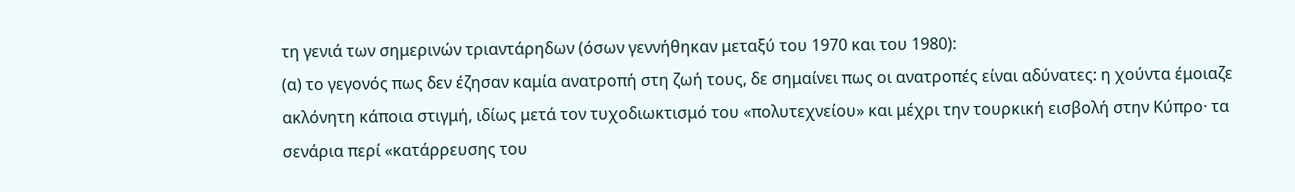τη γενιά των σημερινών τριαντάρηδων (όσων γεννήθηκαν μεταξύ του 1970 και του 1980):
(α) το γεγονός πως δεν έζησαν καμία ανατροπή στη ζωή τους, δε σημαίνει πως οι ανατροπές είναι αδύνατες: η χούντα έμοιαζε ακλόνητη κάποια στιγμή, ιδίως μετά τον τυχοδιωκτισμό του «πολυτεχνείου» και μέχρι την τουρκική εισβολή στην Κύπρο· τα σενάρια περί «κατάρρευσης του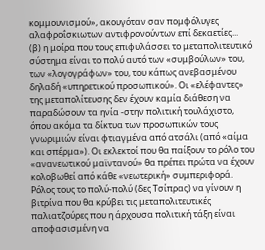κομμουνισμού», ακουγόταν σαν πομφόλυγες αλαφροΐσκιωτων αντιφρονούντων επί δεκαετίες...
(β) η μοίρα που τους επιφυλάσσει το μεταπολιτευτικό σύστημα είναι το πολύ αυτό των «συμβούλων» του, των «λογογράφων» του, του κάπως ανεβασμένου δηλαδή «υπηρετικού προσωπικού». Οι «ελέφαντες» της μεταπολίτευσης δεν έχουν καμία διάθεση να παραδώσουν τα ηνία -στην πολιτική τουλάχιστο, όπου ακόμα τα δίκτυα των προσωπικών τους γνωριμιών είναι φτιαγμένα από ατσάλι (από «αίμα και σπέρμα»). Οι εκλεκτοί που θα παίξουν το ρόλο του «ανανεωτικού μαϊντανού» θα πρέπει πρώτα να έχουν κολοβωθεί από κάθε «νεωτερική» συμπεριφορά. Ρόλος τους το πολύ-πολύ (δες Τσίπρας) να γίνουν η βιτρίνα που θα κρύβει τις μεταπολιτευτικές παλιατζούρες που η άρχουσα πολιτική τάξη είναι αποφασισμένη να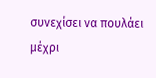συνεχίσει να πουλάει μέχρι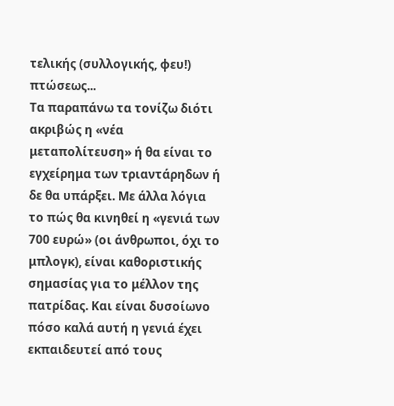τελικής (συλλογικής, φευ!) πτώσεως...
Τα παραπάνω τα τονίζω διότι ακριβώς η «νέα μεταπολίτευση» ή θα είναι το εγχείρημα των τριαντάρηδων ή δε θα υπάρξει. Με άλλα λόγια το πώς θα κινηθεί η «γενιά των 700 ευρώ» (οι άνθρωποι, όχι το μπλογκ), είναι καθοριστικής σημασίας για το μέλλον της πατρίδας. Και είναι δυσοίωνο πόσο καλά αυτή η γενιά έχει εκπαιδευτεί από τους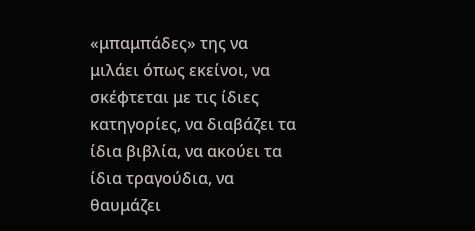«μπαμπάδες» της να μιλάει όπως εκείνοι, να σκέφτεται με τις ίδιες κατηγορίες, να διαβάζει τα ίδια βιβλία, να ακούει τα ίδια τραγούδια, να θαυμάζει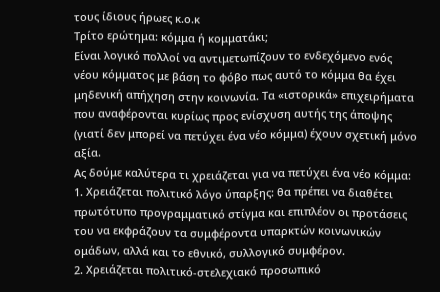τους ίδιους ήρωες κ.ο.κ
Τρίτο ερώτημα: κόμμα ή κομματάκι;
Είναι λογικό πολλοί να αντιμετωπίζουν το ενδεχόμενο ενός νέου κόμματος με βάση το φόβο πως αυτό το κόμμα θα έχει μηδενική απήχηση στην κοινωνία. Τα «ιστορικά» επιχειρήματα που αναφέρονται κυρίως προς ενίσχυση αυτής της άποψης (γιατί δεν μπορεί να πετύχει ένα νέο κόμμα) έχουν σχετική μόνο αξία.
Ας δούμε καλύτερα τι χρειάζεται για να πετύχει ένα νέο κόμμα:
1. Χρειάζεται πολιτικό λόγο ύπαρξης: θα πρέπει να διαθέτει πρωτότυπο προγραμματικό στίγμα και επιπλέον οι προτάσεις του να εκφράζουν τα συμφέροντα υπαρκτών κοινωνικών ομάδων, αλλά και το εθνικό, συλλογικό συμφέρον.
2. Χρειάζεται πολιτικό-στελεχιακό προσωπικό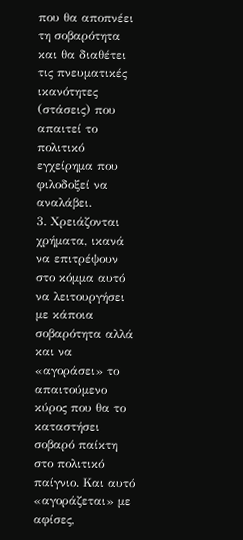που θα αποπνέει τη σοβαρότητα και θα διαθέτει τις πνευματικές ικανότητες (στάσεις) που απαιτεί το πολιτικό εγχείρημα που φιλοδοξεί να αναλάβει.
3. Χρειάζονται χρήματα, ικανά να επιτρέψουν στο κόμμα αυτό να λειτουργήσει με κάποια σοβαρότητα αλλά και να «αγοράσει» το απαιτούμενο κύρος που θα το καταστήσει σοβαρό παίκτη στο πολιτικό παίγνιο. Και αυτό «αγοράζεται» με αφίσες,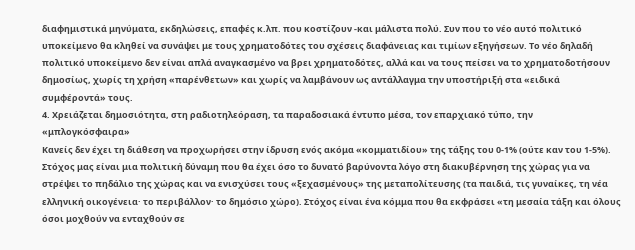διαφημιστικά μηνύματα, εκδηλώσεις, επαφές κ.λπ. που κοστίζουν -και μάλιστα πολύ. Συν που το νέο αυτό πολιτικό υποκείμενο θα κληθεί να συνάψει με τους χρηματοδότες του σχέσεις διαφάνειας και τιμίων εξηγήσεων. Το νέο δηλαδή πολιτικό υποκείμενο δεν είναι απλά αναγκασμένο να βρει χρηματοδότες, αλλά και να τους πείσει να το χρηματοδοτήσουν δημοσίως, χωρίς τη χρήση «παρένθετων» και χωρίς να λαμβάνουν ως αντάλλαγμα την υποστήριξή στα «ειδικά συμφέροντά» τους.
4. Χρειάζεται δημοσιότητα, στη ραδιοτηλεόραση, τα παραδοσιακά έντυπο μέσα, τον επαρχιακό τύπο, την «μπλογκόσφαιρα»
Κανείς δεν έχει τη διάθεση να προχωρήσει στην ίδρυση ενός ακόμα «κομματιδίου» της τάξης του 0-1% (ούτε καν του 1-5%). Στόχος μας είναι μια πολιτική δύναμη που θα έχει όσο το δυνατό βαρύνοντα λόγο στη διακυβέρνηση της χώρας για να στρέψει το πηδάλιο της χώρας και να ενισχύσει τους «ξεχασμένους» της μεταπολίτευσης (τα παιδιά, τις γυναίκες, τη νέα ελληνική οικογένεια· το περιβάλλον· το δημόσιο χώρο). Στόχος είναι ένα κόμμα που θα εκφράσει «τη μεσαία τάξη και όλους όσοι μοχθούν να ενταχθούν σε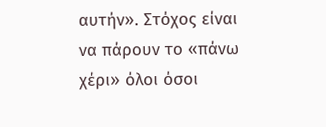αυτήν». Στόχος είναι να πάρουν το «πάνω χέρι» όλοι όσοι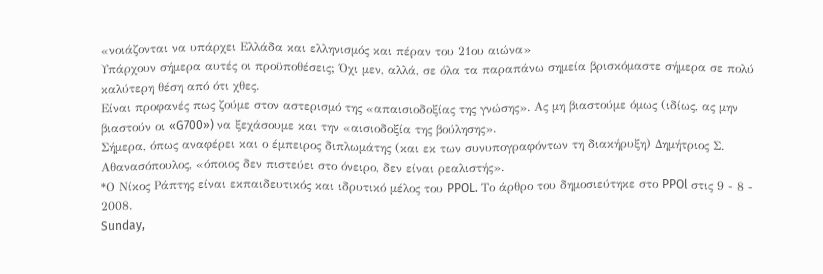«νοιάζονται να υπάρχει Ελλάδα και ελληνισμός και πέραν του 21ου αιώνα»
Υπάρχουν σήμερα αυτές οι προϋποθέσεις; Όχι μεν, αλλά, σε όλα τα παραπάνω σημεία βρισκόμαστε σήμερα σε πολύ καλύτερη θέση από ότι χθες.
Είναι προφανές πως ζούμε στον αστερισμό της «απαισιοδοξίας της γνώσης». Ας μη βιαστούμε όμως (ιδίως, ας μην βιαστούν οι «G700») να ξεχάσουμε και την «αισιοδοξία της βούλησης».
Σήμερα, όπως αναφέρει και ο έμπειρος διπλωμάτης (και εκ των συνυπογραφόντων τη διακήρυξη) Δημήτριος Σ. Αθανασόπουλος, «όποιος δεν πιστεύει στο όνειρο, δεν είναι ρεαλιστής».
*Ο Νίκος Ράπτης είναι εκπαιδευτικός και ιδρυτικό μέλος του PPOL. Το άρθρο του δημοσιεύτηκε στο PPOl στις 9 - 8 - 2008.
Sunday,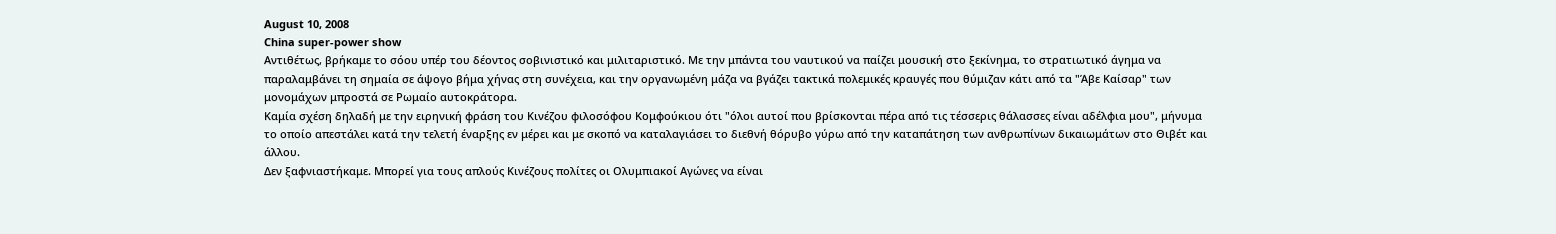August 10, 2008
China super-power show
Αντιθέτως, βρήκαμε το σόου υπέρ του δέοντος σοβινιστικό και μιλιταριστικό. Με την μπάντα του ναυτικού να παίζει μουσική στο ξεκίνημα, το στρατιωτικό άγημα να παραλαμβάνει τη σημαία σε άψογο βήμα χήνας στη συνέχεια, και την οργανωμένη μάζα να βγάζει τακτικά πολεμικές κραυγές που θύμιζαν κάτι από τα "Άβε Καίσαρ" των μονομάχων μπροστά σε Ρωμαίο αυτοκράτορα.
Καμία σχέση δηλαδή με την ειρηνική φράση του Κινέζου φιλοσόφου Κομφούκιου ότι "όλοι αυτοί που βρίσκονται πέρα από τις τέσσερις θάλασσες είναι αδέλφια μου", μήνυμα το οποίο απεστάλει κατά την τελετή έναρξης εν μέρει και με σκοπό να καταλαγιάσει το διεθνή θόρυβο γύρω από την καταπάτηση των ανθρωπίνων δικαιωμάτων στο Θιβέτ και άλλου.
Δεν ξαφνιαστήκαμε. Μπορεί για τους απλούς Κινέζους πολίτες οι Ολυμπιακοί Αγώνες να είναι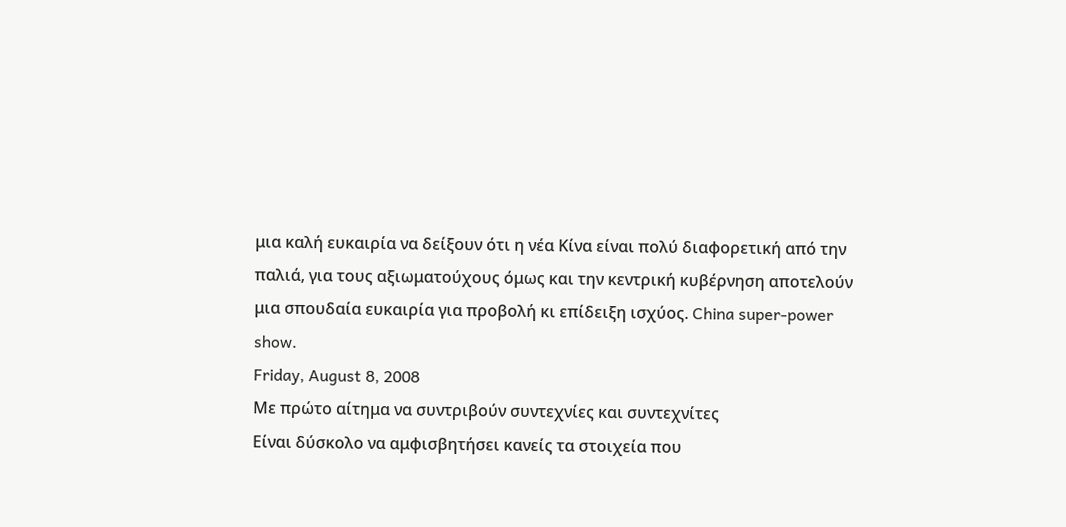μια καλή ευκαιρία να δείξουν ότι η νέα Κίνα είναι πολύ διαφορετική από την παλιά, για τους αξιωματούχους όμως και την κεντρική κυβέρνηση αποτελούν μια σπουδαία ευκαιρία για προβολή κι επίδειξη ισχύος. China super-power show.
Friday, August 8, 2008
Με πρώτο αίτημα να συντριβούν συντεχνίες και συντεχνίτες
Είναι δύσκολο να αμφισβητήσει κανείς τα στοιχεία που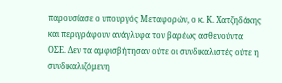παρουσίασε ο υπουργός Μεταφορών, ο κ. Κ. Χατζηδάκης και περιγράφουν ανάγλυφα τον βαρέως ασθενούντα ΟΣΕ. Δεν τα αμφισβήτησαν ούτε οι συνδικαλιστές ούτε η συνδικαλιζόμενη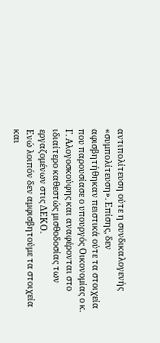αντιπολίτευση ούτε η συνδικαλογενής «συμπολίτευση». Επίσης, δεν αφισβητήθηκαν πειστικά ούτε τα στοιχεία που παρουσίασε ο υπουργός Οικονομίας ο κ. Γ. Αλογοσκούφης και αναφέρονται στο ιδιαίτερο καθεστώς μισθοδοσίας των εργαζομένων στις ΔΕΚΟ.
Ενώ λοιπόν δεν αμφισβητούμε τα στοιχεία και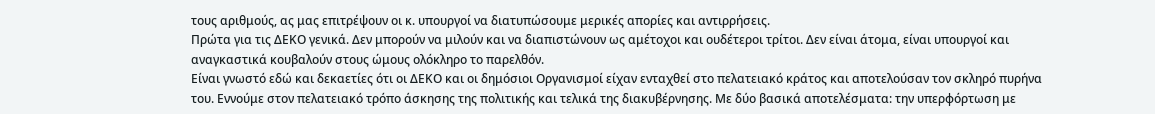τους αριθμούς, ας μας επιτρέψουν οι κ. υπουργοί να διατυπώσουμε μερικές απορίες και αντιρρήσεις.
Πρώτα για τις ΔΕΚΟ γενικά. Δεν μπορούν να μιλούν και να διαπιστώνουν ως αμέτοχοι και ουδέτεροι τρίτοι. Δεν είναι άτομα, είναι υπουργοί και αναγκαστικά κουβαλούν στους ώμους ολόκληρο το παρελθόν.
Είναι γνωστό εδώ και δεκαετίες ότι οι ΔΕΚΟ και οι δημόσιοι Οργανισμοί είχαν ενταχθεί στο πελατειακό κράτος και αποτελούσαν τον σκληρό πυρήνα του. Εννούμε στον πελατειακό τρόπο άσκησης της πολιτικής και τελικά της διακυβέρνησης. Με δύο βασικά αποτελέσματα: την υπερφόρτωση με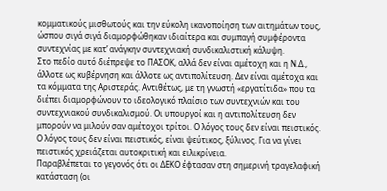κομματικούς μισθωτούς και την εύκολη ικανοποίηση των αιτημάτων τους, ώσπου σιγά σιγά διαμορφώθηκαν ιδιαίτερα και συμπαγή συμφέροντα συντεχνίας με κατ’ ανάγκην συντεχνιακή συνδικαλιστική κάλυψη.
Στο πεδίο αυτό διέπρεψε το ΠΑΣΟΚ, αλλά δεν είναι αμέτοχη και η Ν.Δ., άλλοτε ως κυβέρνηση και άλλοτε ως αντιπολίτευση. Δεν είναι αμέτοχα και τα κόμματα της Αριστεράς. Αντιθέτως, με τη γνωστή «εργατίτιδα» που τα διέπει διαμορφώνουν το ιδεολογικό πλαίσιο των συντεχνιών και του συντεχνιακού συνδικαλισμού. Οι υπουργοί και η αντιπολίτευση δεν μπορούν να μιλούν σαν αμέτοχοι τρίτοι. Ο λόγος τους δεν είναι πειστικός. Ο λόγος τους δεν είναι πειστικός, είναι ψεύτικος, ξύλινος. Για να γίνει πειστικός χρειάζεται αυτοκριτική και ειλικρίνεια.
Παραβλέπεται το γεγονός ότι οι ΔΕΚΟ έφτασαν στη σημερινή τραγελαφική κατάσταση (οι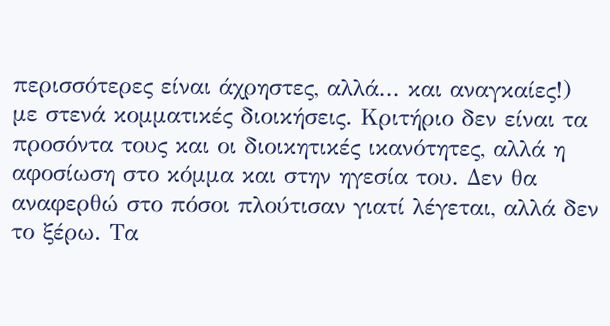περισσότερες είναι άχρηστες, αλλά... και αναγκαίες!) με στενά κομματικές διοικήσεις. Κριτήριο δεν είναι τα προσόντα τους και οι διοικητικές ικανότητες, αλλά η αφοσίωση στο κόμμα και στην ηγεσία του. Δεν θα αναφερθώ στο πόσοι πλούτισαν γιατί λέγεται, αλλά δεν το ξέρω. Τα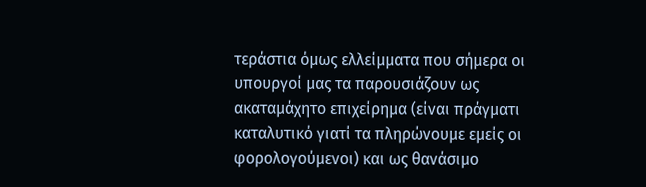τεράστια όμως ελλείμματα που σήμερα οι υπουργοί μας τα παρουσιάζουν ως ακαταμάχητο επιχείρημα (είναι πράγματι καταλυτικό γιατί τα πληρώνουμε εμείς οι φορολογούμενοι) και ως θανάσιμο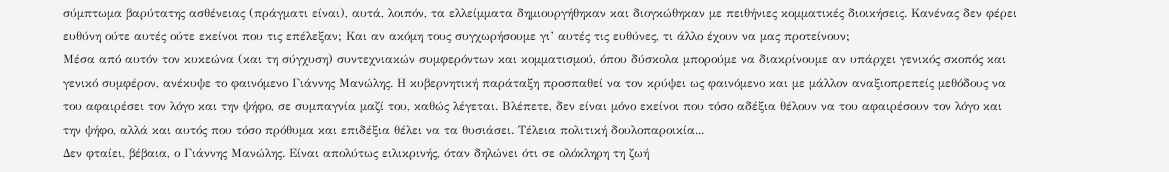σύμπτωμα βαρύτατης ασθένειας (πράγματι είναι), αυτά, λοιπόν, τα ελλείμματα δημιουργήθηκαν και διογκώθηκαν με πειθήνιες κομματικές διοικήσεις. Κανένας δεν φέρει ευθύνη ούτε αυτές ούτε εκείνοι που τις επέλεξαν; Και αν ακόμη τους συγχωρήσουμε γι’ αυτές τις ευθύνες, τι άλλο έχουν να μας προτείνουν;
Μέσα από αυτόν τον κυκεώνα (και τη σύγχυση) συντεχνιακών συμφερόντων και κομματισμού, όπου δύσκολα μπορούμε να διακρίνουμε αν υπάρχει γενικός σκοπός και γενικό συμφέρον, ανέκυψε το φαινόμενο Γιάννης Μανώλης. Η κυβερνητική παράταξη προσπαθεί να τον κρύψει ως φαινόμενο και με μάλλον αναξιοπρεπείς μεθόδους να του αφαιρέσει τον λόγο και την ψήφο, σε συμπαγνία μαζί του, καθώς λέγεται. Βλέπετε, δεν είναι μόνο εκείνοι που τόσο αδέξια θέλουν να του αφαιρέσουν τον λόγο και την ψήφο, αλλά και αυτός που τόσο πρόθυμα και επιδέξια θέλει να τα θυσιάσει. Τέλεια πολιτική δουλοπαροικία...
Δεν φταίει, βέβαια, ο Γιάννης Μανώλης. Είναι απολύτως ειλικρινής, όταν δηλώνει ότι σε ολόκληρη τη ζωή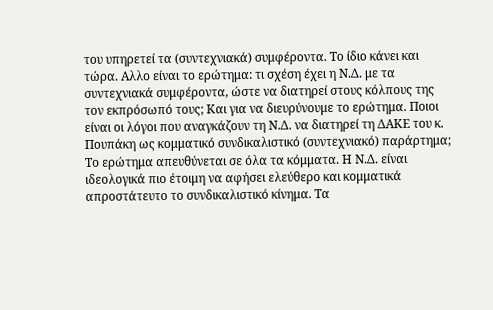του υπηρετεί τα (συντεχνιακά) συμφέροντα. Το ίδιο κάνει και τώρα. Αλλο είναι το ερώτημα: τι σχέση έχει η Ν.Δ. με τα συντεχνιακά συμφέροντα, ώστε να διατηρεί στους κόλπους της τον εκπρόσωπό τους; Και για να διευρύνουμε το ερώτημα. Ποιοι είναι οι λόγοι που αναγκάζουν τη Ν.Δ. να διατηρεί τη ΔΑΚΕ του κ. Πουπάκη ως κομματικό συνδικαλιστικό (συντεχνιακό) παράρτημα;
Το ερώτημα απευθύνεται σε όλα τα κόμματα. Η Ν.Δ. είναι ιδεολογικά πιο έτοιμη να αφήσει ελεύθερο και κομματικά απροστάτευτο το συνδικαλιστικό κίνημα. Τα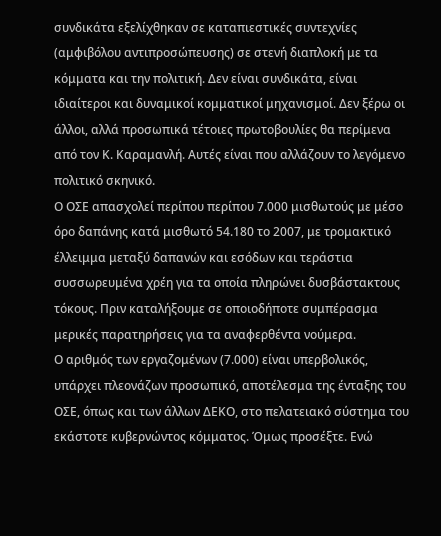συνδικάτα εξελίχθηκαν σε καταπιεστικές συντεχνίες (αμφιβόλου αντιπροσώπευσης) σε στενή διαπλοκή με τα κόμματα και την πολιτική. Δεν είναι συνδικάτα, είναι ιδιαίτεροι και δυναμικοί κομματικοί μηχανισμοί. Δεν ξέρω οι άλλοι, αλλά προσωπικά τέτοιες πρωτοβουλίες θα περίμενα από τον Κ. Καραμανλή. Αυτές είναι που αλλάζουν το λεγόμενο πολιτικό σκηνικό.
Ο ΟΣΕ απασχολεί περίπου περίπου 7.000 μισθωτούς με μέσο όρο δαπάνης κατά μισθωτό 54.180 το 2007, με τρομακτικό έλλειμμα μεταξύ δαπανών και εσόδων και τεράστια συσσωρευμένα χρέη για τα οποία πληρώνει δυσβάστακτους τόκους. Πριν καταλήξουμε σε οποιοδήποτε συμπέρασμα μερικές παρατηρήσεις για τα αναφερθέντα νούμερα.
Ο αριθμός των εργαζομένων (7.000) είναι υπερβολικός, υπάρχει πλεονάζων προσωπικό, αποτέλεσμα της ένταξης του ΟΣΕ, όπως και των άλλων ΔΕΚΟ, στο πελατειακό σύστημα του εκάστοτε κυβερνώντος κόμματος. Όμως προσέξτε. Ενώ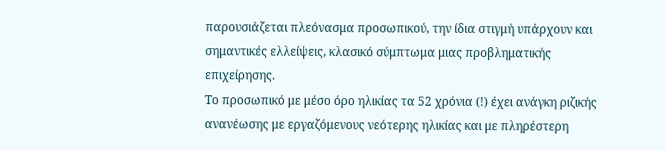παρουσιάζεται πλεόνασμα προσωπικού, την ίδια στιγμή υπάρχουν και σημαντικές ελλείψεις, κλασικό σύμπτωμα μιας προβληματικής επιχείρησης.
Το προσωπικό με μέσο όρο ηλικίας τα 52 χρόνια (!) έχει ανάγκη ριζικής ανανέωσης με εργαζόμενους νεότερης ηλικίας και με πληρέστερη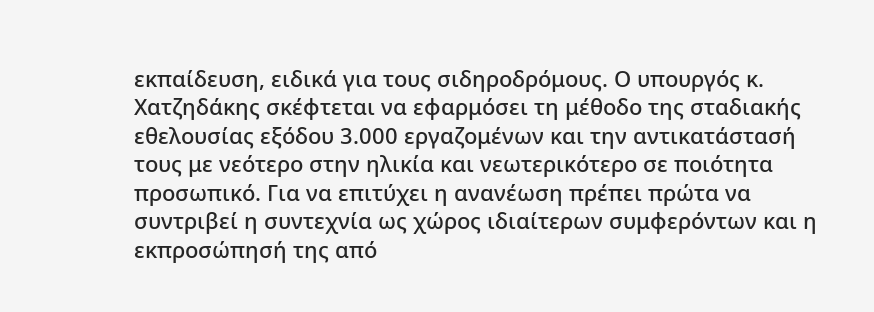εκπαίδευση, ειδικά για τους σιδηροδρόμους. Ο υπουργός κ. Χατζηδάκης σκέφτεται να εφαρμόσει τη μέθοδο της σταδιακής εθελουσίας εξόδου 3.000 εργαζομένων και την αντικατάστασή τους με νεότερο στην ηλικία και νεωτερικότερο σε ποιότητα προσωπικό. Για να επιτύχει η ανανέωση πρέπει πρώτα να συντριβεί η συντεχνία ως χώρος ιδιαίτερων συμφερόντων και η εκπροσώπησή της από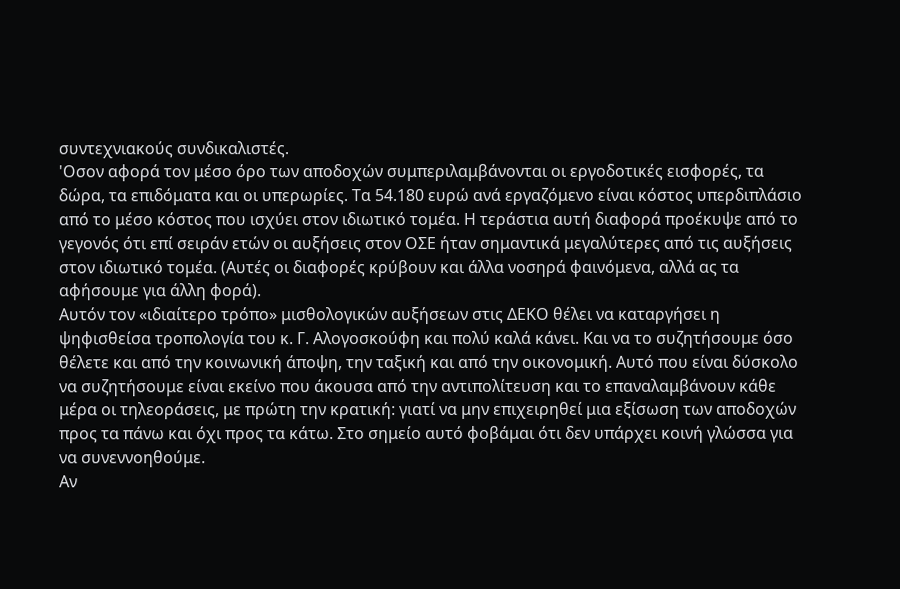συντεχνιακούς συνδικαλιστές.
'Οσον αφορά τον μέσο όρο των αποδοχών συμπεριλαμβάνονται οι εργοδοτικές εισφορές, τα δώρα, τα επιδόματα και οι υπερωρίες. Τα 54.180 ευρώ ανά εργαζόμενο είναι κόστος υπερδιπλάσιο από το μέσο κόστος που ισχύει στον ιδιωτικό τομέα. Η τεράστια αυτή διαφορά προέκυψε από το γεγονός ότι επί σειράν ετών οι αυξήσεις στον ΟΣΕ ήταν σημαντικά μεγαλύτερες από τις αυξήσεις στον ιδιωτικό τομέα. (Αυτές οι διαφορές κρύβουν και άλλα νοσηρά φαινόμενα, αλλά ας τα αφήσουμε για άλλη φορά).
Αυτόν τον «ιδιαίτερο τρόπο» μισθολογικών αυξήσεων στις ΔΕΚΟ θέλει να καταργήσει η ψηφισθείσα τροπολογία του κ. Γ. Αλογοσκούφη και πολύ καλά κάνει. Και να το συζητήσουμε όσο θέλετε και από την κοινωνική άποψη, την ταξική και από την οικονομική. Αυτό που είναι δύσκολο να συζητήσουμε είναι εκείνο που άκουσα από την αντιπολίτευση και το επαναλαμβάνουν κάθε μέρα οι τηλεοράσεις, με πρώτη την κρατική: γιατί να μην επιχειρηθεί μια εξίσωση των αποδοχών προς τα πάνω και όχι προς τα κάτω. Στο σημείο αυτό φοβάμαι ότι δεν υπάρχει κοινή γλώσσα για να συνεννοηθούμε.
Αν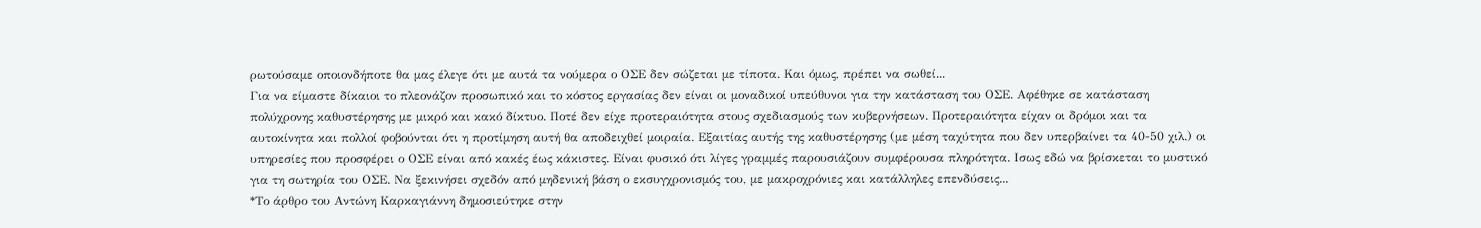ρωτούσαμε οποιονδήποτε θα μας έλεγε ότι με αυτά τα νούμερα ο ΟΣΕ δεν σώζεται με τίποτα. Και όμως, πρέπει να σωθεί...
Για να είμαστε δίκαιοι το πλεονάζον προσωπικό και το κόστος εργασίας δεν είναι οι μοναδικοί υπεύθυνοι για την κατάσταση του ΟΣΕ. Αφέθηκε σε κατάσταση πολύχρονης καθυστέρησης με μικρό και κακό δίκτυο. Ποτέ δεν είχε προτεραιότητα στους σχεδιασμούς των κυβερνήσεων. Προτεραιότητα είχαν οι δρόμοι και τα αυτοκίνητα και πολλοί φοβούνται ότι η προτίμηση αυτή θα αποδειχθεί μοιραία. Εξαιτίας αυτής της καθυστέρησης (με μέση ταχύτητα που δεν υπερβαίνει τα 40-50 χιλ.) οι υπηρεσίες που προσφέρει ο ΟΣΕ είναι από κακές έως κάκιστες. Είναι φυσικό ότι λίγες γραμμές παρουσιάζουν συμφέρουσα πληρότητα. Ισως εδώ να βρίσκεται το μυστικό για τη σωτηρία του ΟΣΕ. Να ξεκινήσει σχεδόν από μηδενική βάση ο εκσυγχρονισμός του, με μακροχρόνιες και κατάλληλες επενδύσεις...
*Το άρθρο του Αντώνη Καρκαγιάννη δημοσιεύτηκε στην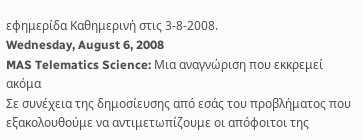εφημερίδα Καθημερινή στις 3-8-2008.
Wednesday, August 6, 2008
MAS Telematics Science: Μια αναγνώριση που εκκρεμεί ακόμα
Σε συνέχεια της δημοσίευσης από εσάς του προβλήματος που εξακολουθούμε να αντιμετωπίζουμε οι απόφοιτοι της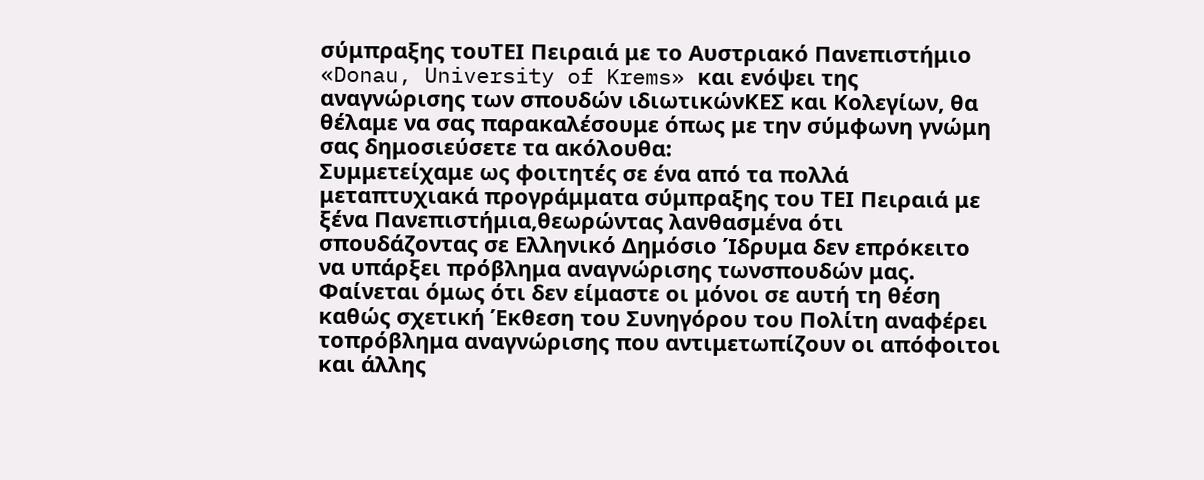σύμπραξης τουΤΕΙ Πειραιά με το Αυστριακό Πανεπιστήμιο «Donau, University of Krems» και ενόψει της αναγνώρισης των σπουδών ιδιωτικώνΚΕΣ και Κολεγίων, θα θέλαμε να σας παρακαλέσουμε όπως με την σύμφωνη γνώμη σας δημοσιεύσετε τα ακόλουθα:
Συμμετείχαμε ως φοιτητές σε ένα από τα πολλά μεταπτυχιακά προγράμματα σύμπραξης του ΤΕΙ Πειραιά με ξένα Πανεπιστήμια,θεωρώντας λανθασμένα ότι σπουδάζοντας σε Ελληνικό Δημόσιο Ίδρυμα δεν επρόκειτο να υπάρξει πρόβλημα αναγνώρισης τωνσπουδών μας.
Φαίνεται όμως ότι δεν είμαστε οι μόνοι σε αυτή τη θέση καθώς σχετική Έκθεση του Συνηγόρου του Πολίτη αναφέρει τοπρόβλημα αναγνώρισης που αντιμετωπίζουν οι απόφοιτοι και άλλης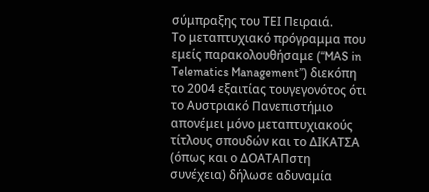σύμπραξης του ΤΕΙ Πειραιά.
Το μεταπτυχιακό πρόγραμμα που εμείς παρακολουθήσαμε (“MAS in Telematics Management”) διεκόπη το 2004 εξαιτίας τουγεγονότος ότι το Αυστριακό Πανεπιστήμιο απονέμει μόνο μεταπτυχιακούς τίτλους σπουδών και το ΔΙΚΑΤΣΑ (όπως και ο ΔΟΑΤΑΠστη συνέχεια) δήλωσε αδυναμία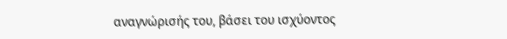αναγνώρισής του, βάσει του ισχύοντος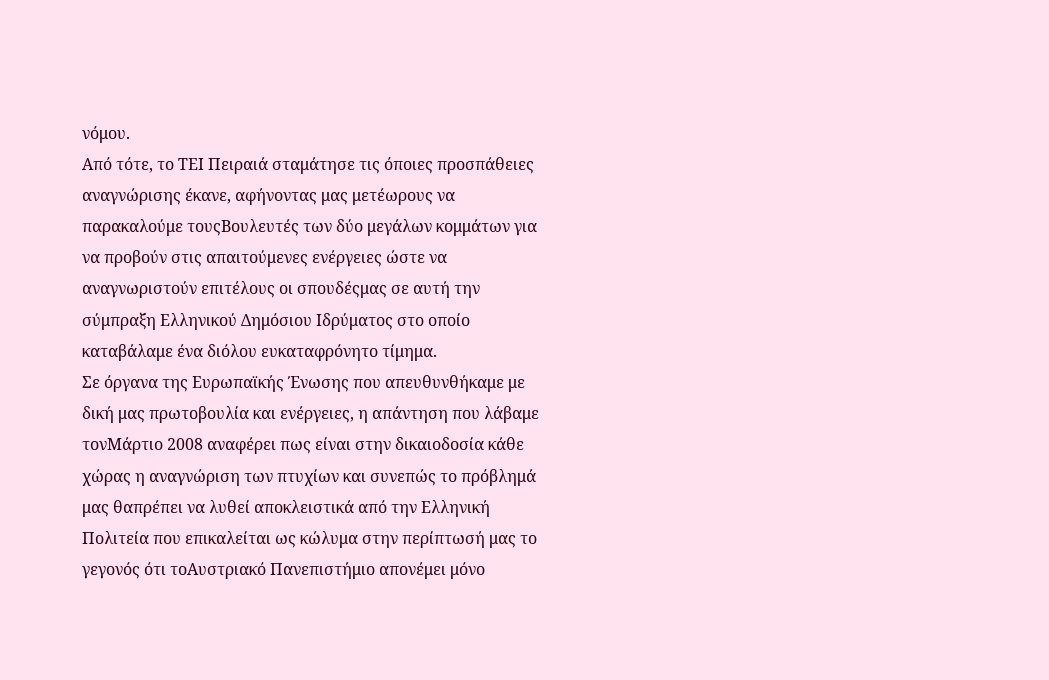νόμου.
Από τότε, το ΤΕΙ Πειραιά σταμάτησε τις όποιες προσπάθειες αναγνώρισης έκανε, αφήνοντας μας μετέωρους να παρακαλούμε τουςΒουλευτές των δύο μεγάλων κομμάτων για να προβούν στις απαιτούμενες ενέργειες ώστε να αναγνωριστούν επιτέλους οι σπουδέςμας σε αυτή την σύμπραξη Ελληνικού Δημόσιου Ιδρύματος στο οποίο καταβάλαμε ένα διόλου ευκαταφρόνητο τίμημα.
Σε όργανα της Ευρωπαϊκής Ένωσης που απευθυνθήκαμε με δική μας πρωτοβουλία και ενέργειες, η απάντηση που λάβαμε τονΜάρτιο 2008 αναφέρει πως είναι στην δικαιοδοσία κάθε χώρας η αναγνώριση των πτυχίων και συνεπώς το πρόβλημά μας θαπρέπει να λυθεί αποκλειστικά από την Ελληνική Πολιτεία που επικαλείται ως κώλυμα στην περίπτωσή μας το γεγονός ότι τοΑυστριακό Πανεπιστήμιο απονέμει μόνο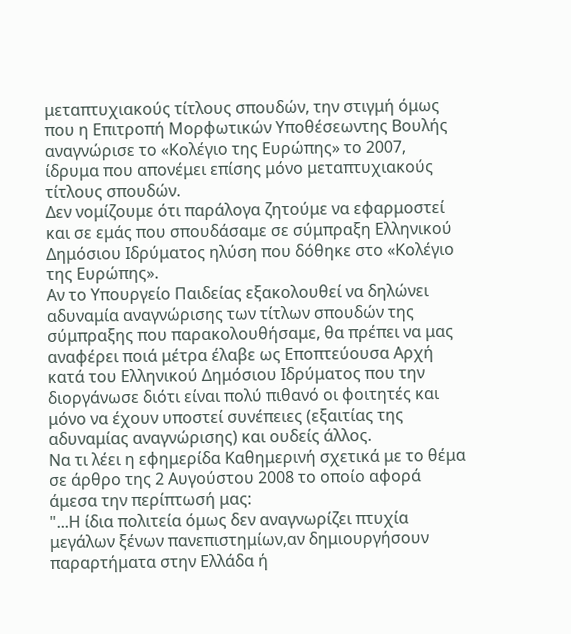μεταπτυχιακούς τίτλους σπουδών, την στιγμή όμως που η Επιτροπή Μορφωτικών Υποθέσεωντης Βουλής αναγνώρισε το «Κολέγιο της Ευρώπης» το 2007, ίδρυμα που απονέμει επίσης μόνο μεταπτυχιακούς τίτλους σπουδών.
Δεν νομίζουμε ότι παράλογα ζητούμε να εφαρμοστεί και σε εμάς που σπουδάσαμε σε σύμπραξη Ελληνικού Δημόσιου Ιδρύματος ηλύση που δόθηκε στο «Κολέγιο της Ευρώπης».
Αν το Υπουργείο Παιδείας εξακολουθεί να δηλώνει αδυναμία αναγνώρισης των τίτλων σπουδών της σύμπραξης που παρακολουθήσαμε, θα πρέπει να μας αναφέρει ποιά μέτρα έλαβε ως Εποπτεύουσα Αρχή κατά του Ελληνικού Δημόσιου Ιδρύματος που την διοργάνωσε διότι είναι πολύ πιθανό οι φοιτητές και μόνο να έχουν υποστεί συνέπειες (εξαιτίας της αδυναμίας αναγνώρισης) και ουδείς άλλος.
Να τι λέει η εφημερίδα Καθημερινή σχετικά με το θέμα σε άρθρο της 2 Αυγούστου 2008 το οποίο αφορά άμεσα την περίπτωσή μας:
"...Η ίδια πολιτεία όμως δεν αναγνωρίζει πτυχία μεγάλων ξένων πανεπιστημίων,αν δημιουργήσουν παραρτήματα στην Ελλάδα ή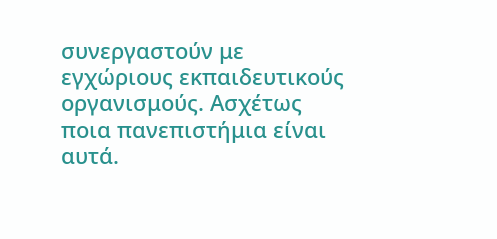συνεργαστούν με εγχώριους εκπαιδευτικούς οργανισμούς. Ασχέτως ποια πανεπιστήμια είναι αυτά.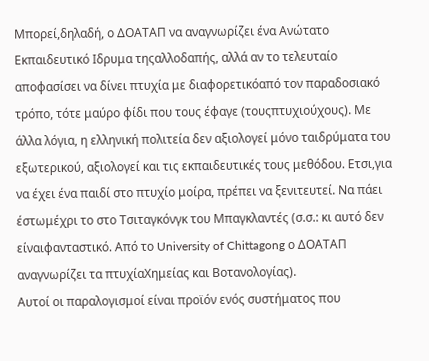Μπορεί,δηλαδή, ο ΔΟΑΤΑΠ να αναγνωρίζει ένα Ανώτατο Εκπαιδευτικό Ιδρυμα τηςαλλοδαπής, αλλά αν το τελευταίο αποφασίσει να δίνει πτυχία με διαφορετικόαπό τον παραδοσιακό τρόπο, τότε μαύρο φίδι που τους έφαγε (τουςπτυχιούχους). Με άλλα λόγια, η ελληνική πολιτεία δεν αξιολογεί μόνο ταιδρύματα του εξωτερικού, αξιολογεί και τις εκπαιδευτικές τους μεθόδου. Ετσι,για να έχει ένα παιδί στο πτυχίο μοίρα, πρέπει να ξενιτευτεί. Να πάει έστωμέχρι το στο Τσιταγκόνγκ του Μπαγκλαντές (σ.σ.: κι αυτό δεν είναιφανταστικό. Από το University of Chittagong ο ΔΟΑΤΑΠ αναγνωρίζει τα πτυχίαΧημείας και Βοτανολογίας).
Αυτοί οι παραλογισμοί είναι προϊόν ενός συστήματος που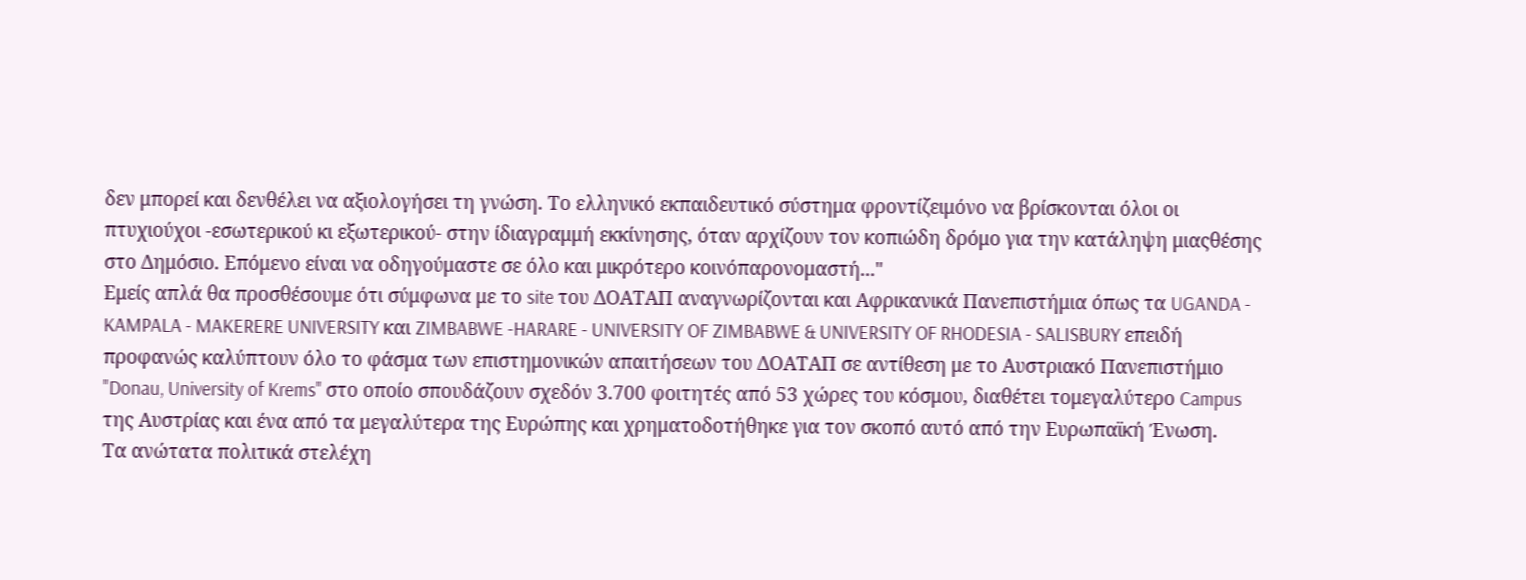δεν μπορεί και δενθέλει να αξιολογήσει τη γνώση. Το ελληνικό εκπαιδευτικό σύστημα φροντίζειμόνο να βρίσκονται όλοι οι πτυχιούχοι -εσωτερικού κι εξωτερικού- στην ίδιαγραμμή εκκίνησης, όταν αρχίζουν τον κοπιώδη δρόμο για την κατάληψη μιαςθέσης στο Δημόσιο. Επόμενο είναι να οδηγούμαστε σε όλο και μικρότερο κοινόπαρονομαστή..."
Εμείς απλά θα προσθέσουμε ότι σύμφωνα με το site του ΔΟΑΤΑΠ αναγνωρίζονται και Αφρικανικά Πανεπιστήμια όπως τα UGANDA - KAMPALA - MAKERERE UNIVERSITY και ZIMBABWE -HARARE - UNIVERSITY OF ZIMBABWE & UNIVERSITY OF RHODESIA - SALISBURY επειδή προφανώς καλύπτουν όλο το φάσμα των επιστημονικών απαιτήσεων του ΔΟΑΤΑΠ σε αντίθεση με το Αυστριακό Πανεπιστήμιο "Donau, University of Krems" στο οποίο σπουδάζουν σχεδόν 3.700 φοιτητές από 53 χώρες του κόσμου, διαθέτει τομεγαλύτερο Campus της Αυστρίας και ένα από τα μεγαλύτερα της Ευρώπης και χρηματοδοτήθηκε για τον σκοπό αυτό από την Ευρωπαϊκή Ένωση.
Τα ανώτατα πολιτικά στελέχη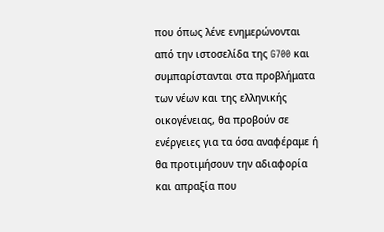που όπως λένε ενημερώνονται από την ιστοσελίδα της G700 και συμπαρίστανται στα προβλήματα των νέων και της ελληνικής οικογένειας, θα προβούν σε ενέργειες για τα όσα αναφέραμε ή θα προτιμήσουν την αδιαφορία και απραξία που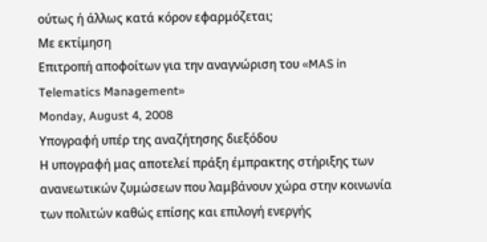ούτως ή άλλως κατά κόρον εφαρμόζεται;
Με εκτίμηση
Επιτροπή αποφοίτων για την αναγνώριση του «MAS in Telematics Management»
Monday, August 4, 2008
Υπογραφή υπέρ της αναζήτησης διεξόδου
Η υπογραφή μας αποτελεί πράξη έμπρακτης στήριξης των ανανεωτικών ζυμώσεων που λαμβάνουν χώρα στην κοινωνία των πολιτών καθώς επίσης και επιλογή ενεργής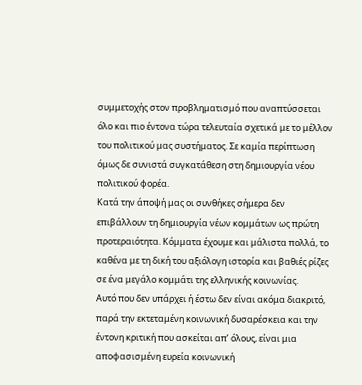συμμετοχής στον προβληματισμό που αναπτύσσεται όλο και πιο έντονα τώρα τελευταία σχετικά με το μέλλον του πολιτικού μας συστήματος. Σε καμία περίπτωση όμως δε συνιστά συγκατάθεση στη δημιουργία νέου πολιτικού φορέα.
Κατά την άποψή μας οι συνθήκες σήμερα δεν επιβάλλουν τη δημιουργία νέων κομμάτων ως πρώτη προτεραιότητα. Κόμματα έχουμε και μάλιστα πολλά, το καθένα με τη δική του αξιόλογη ιστορία και βαθιές ρίζες σε ένα μεγάλο κομμάτι της ελληνικής κοινωνίας.
Αυτό που δεν υπάρχει ή έστω δεν είναι ακόμα διακριτό, παρά την εκτεταμένη κοινωνική δυσαρέσκεια και την έντονη κριτική που ασκείται απ’ όλους, είναι μια αποφασισμένη ευρεία κοινωνική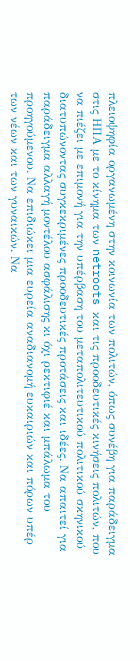πλειοψηφία οργανωμένη στην κοινωνία των πολιτών, όπως συνέβη για παράδειγμα στις ΗΠΑ με το κίνημα των netroots και τις προοδευτικές κινήσεις πολιτών, που να πιέζει με επιμονή για την υπέρβαση του μεταπολιτευτικού πολιτικού σκηνικού διατυπώνοντας συγκεκριμένες προοδευτικές προτάσεις και ιδέες. Να απαιτεί για παράδειγμα αλλαγή μοντέλου ασφάλισης κι όχι ρεκτιφιέ και μπάλωμα του προηγούμενου. Να επιδιώκει μια ευρεία αναδιανομή ευκαιριών και πόρων υπέρ των νέων και των γυναικών. Να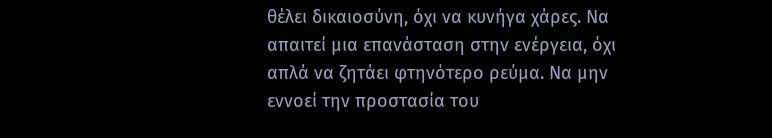θέλει δικαιοσύνη, όχι να κυνήγα χάρες. Να απαιτεί μια επανάσταση στην ενέργεια, όχι απλά να ζητάει φτηνότερο ρεύμα. Να μην εννοεί την προστασία του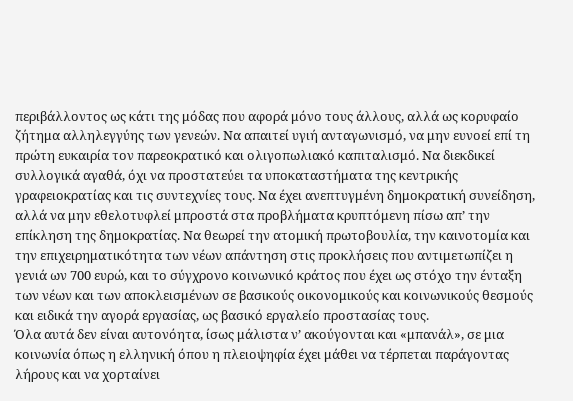περιβάλλοντος ως κάτι της μόδας που αφορά μόνο τους άλλους, αλλά ως κορυφαίο ζήτημα αλληλεγγύης των γενεών. Να απαιτεί υγιή ανταγωνισμό, να μην ευνοεί επί τη πρώτη ευκαιρία τον παρεοκρατικό και ολιγοπωλιακό καπιταλισμό. Να διεκδικεί συλλογικά αγαθά, όχι να προστατεύει τα υποκαταστήματα της κεντρικής γραφειοκρατίας και τις συντεχνίες τους. Να έχει ανεπτυγμένη δημοκρατική συνείδηση, αλλά να μην εθελοτυφλεί μπροστά στα προβλήματα κρυπτόμενη πίσω απ’ την επίκληση της δημοκρατίας. Να θεωρεί την ατομική πρωτοβουλία, την καινοτομία και την επιχειρηματικότητα των νέων απάντηση στις προκλήσεις που αντιμετωπίζει η γενιά ων 700 ευρώ, και το σύγχρονο κοινωνικό κράτος που έχει ως στόχο την ένταξη των νέων και των αποκλεισμένων σε βασικούς οικονομικούς και κοινωνικούς θεσμούς και ειδικά την αγορά εργασίας, ως βασικό εργαλείο προστασίας τους.
Όλα αυτά δεν είναι αυτονόητα, ίσως μάλιστα ν’ ακούγονται και «μπανάλ», σε μια κοινωνία όπως η ελληνική όπου η πλειοψηφία έχει μάθει να τέρπεται παράγοντας λήρους και να χορταίνει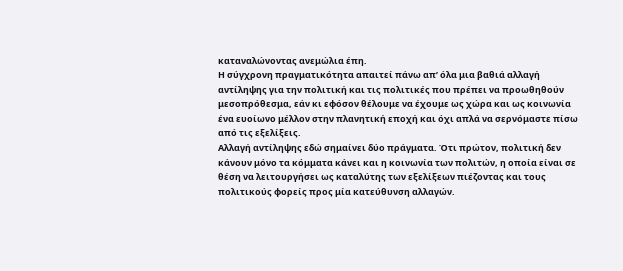καταναλώνοντας ανεμώλια έπη.
Η σύγχρονη πραγματικότητα απαιτεί πάνω απ’ όλα μια βαθιά αλλαγή αντίληψης για την πολιτική και τις πολιτικές που πρέπει να προωθηθούν μεσοπρόθεσμα, εάν κι εφόσον θέλουμε να έχουμε ως χώρα και ως κοινωνία ένα ευοίωνο μέλλον στην πλανητική εποχή και όχι απλά να σερνόμαστε πίσω από τις εξελίξεις.
Αλλαγή αντίληψης εδώ σημαίνει δύο πράγματα. Ότι πρώτον, πολιτική δεν κάνουν μόνο τα κόμματα κάνει και η κοινωνία των πολιτών, η οποία είναι σε θέση να λειτουργήσει ως καταλύτης των εξελίξεων πιέζοντας και τους πολιτικούς φορείς προς μία κατεύθυνση αλλαγών.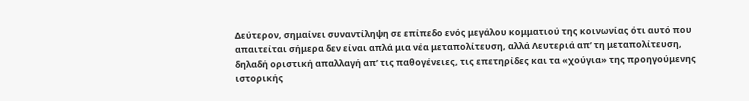Δεύτερον, σημαίνει συναντίληψη σε επίπεδο ενός μεγάλου κομματιού της κοινωνίας ότι αυτό που απαιτείται σήμερα δεν είναι απλά μια νέα μεταπολίτευση, αλλά Λευτεριά απ’ τη μεταπολίτευση, δηλαδή οριστική απαλλαγή απ’ τις παθογένειες, τις επετηρίδες και τα «χούγια» της προηγούμενης ιστορικής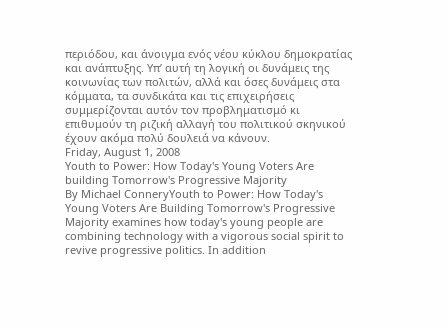περιόδου, και άνοιγμα ενός νέου κύκλου δημοκρατίας και ανάπτυξης. Υπ’ αυτή τη λογική οι δυνάμεις της κοινωνίας των πολιτών, αλλά και όσες δυνάμεις στα κόμματα, τα συνδικάτα και τις επιχειρήσεις συμμερίζονται αυτόν τον προβληματισμό κι επιθυμούν τη ριζική αλλαγή του πολιτικού σκηνικού έχουν ακόμα πολύ δουλειά να κάνουν.
Friday, August 1, 2008
Youth to Power: How Today's Young Voters Are building Tomorrow's Progressive Majority
By Michael ConneryYouth to Power: How Today's Young Voters Are Building Tomorrow's Progressive Majority examines how today's young people are combining technology with a vigorous social spirit to revive progressive politics. In addition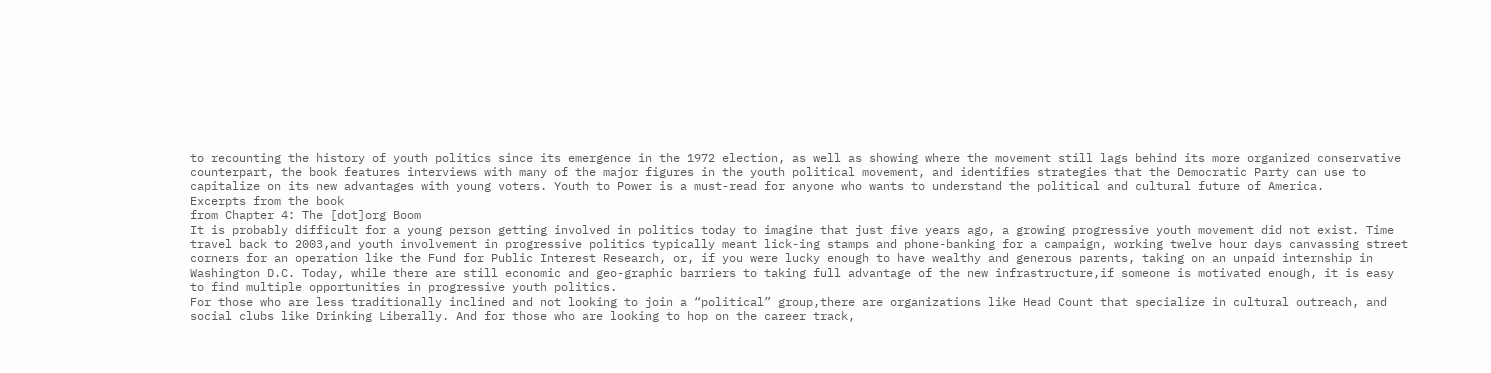to recounting the history of youth politics since its emergence in the 1972 election, as well as showing where the movement still lags behind its more organized conservative counterpart, the book features interviews with many of the major figures in the youth political movement, and identifies strategies that the Democratic Party can use to capitalize on its new advantages with young voters. Youth to Power is a must-read for anyone who wants to understand the political and cultural future of America.
Excerpts from the book
from Chapter 4: The [dot]org Boom
It is probably difficult for a young person getting involved in politics today to imagine that just five years ago, a growing progressive youth movement did not exist. Time travel back to 2003,and youth involvement in progressive politics typically meant lick-ing stamps and phone-banking for a campaign, working twelve hour days canvassing street corners for an operation like the Fund for Public Interest Research, or, if you were lucky enough to have wealthy and generous parents, taking on an unpaid internship in Washington D.C. Today, while there are still economic and geo-graphic barriers to taking full advantage of the new infrastructure,if someone is motivated enough, it is easy to find multiple opportunities in progressive youth politics.
For those who are less traditionally inclined and not looking to join a “political” group,there are organizations like Head Count that specialize in cultural outreach, and social clubs like Drinking Liberally. And for those who are looking to hop on the career track,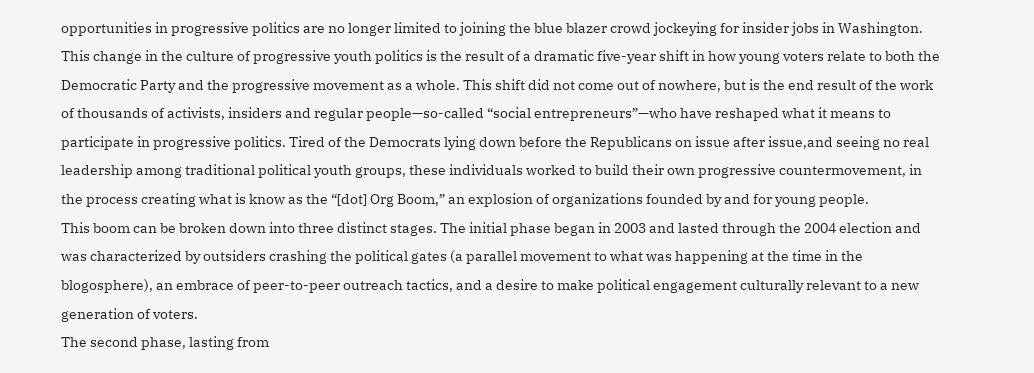opportunities in progressive politics are no longer limited to joining the blue blazer crowd jockeying for insider jobs in Washington.
This change in the culture of progressive youth politics is the result of a dramatic five-year shift in how young voters relate to both the Democratic Party and the progressive movement as a whole. This shift did not come out of nowhere, but is the end result of the work of thousands of activists, insiders and regular people—so-called “social entrepreneurs”—who have reshaped what it means to participate in progressive politics. Tired of the Democrats lying down before the Republicans on issue after issue,and seeing no real leadership among traditional political youth groups, these individuals worked to build their own progressive countermovement, in the process creating what is know as the “[dot] Org Boom,” an explosion of organizations founded by and for young people.
This boom can be broken down into three distinct stages. The initial phase began in 2003 and lasted through the 2004 election and was characterized by outsiders crashing the political gates (a parallel movement to what was happening at the time in the blogosphere), an embrace of peer-to-peer outreach tactics, and a desire to make political engagement culturally relevant to a new generation of voters.
The second phase, lasting from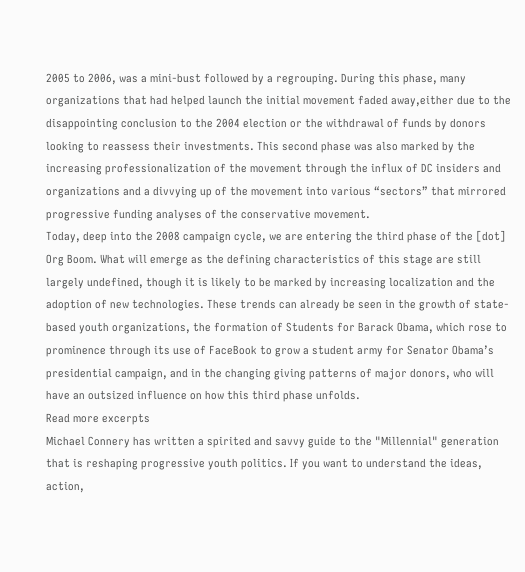2005 to 2006, was a mini-bust followed by a regrouping. During this phase, many organizations that had helped launch the initial movement faded away,either due to the disappointing conclusion to the 2004 election or the withdrawal of funds by donors looking to reassess their investments. This second phase was also marked by the increasing professionalization of the movement through the influx of DC insiders and organizations and a divvying up of the movement into various “sectors” that mirrored progressive funding analyses of the conservative movement.
Today, deep into the 2008 campaign cycle, we are entering the third phase of the [dot] Org Boom. What will emerge as the defining characteristics of this stage are still largely undefined, though it is likely to be marked by increasing localization and the adoption of new technologies. These trends can already be seen in the growth of state-based youth organizations, the formation of Students for Barack Obama, which rose to prominence through its use of FaceBook to grow a student army for Senator Obama’s presidential campaign, and in the changing giving patterns of major donors, who will have an outsized influence on how this third phase unfolds.
Read more excerpts
Michael Connery has written a spirited and savvy guide to the "Millennial" generation that is reshaping progressive youth politics. If you want to understand the ideas, action,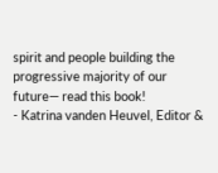spirit and people building the progressive majority of our future— read this book!
- Katrina vanden Heuvel, Editor &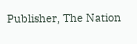Publisher, The Nation